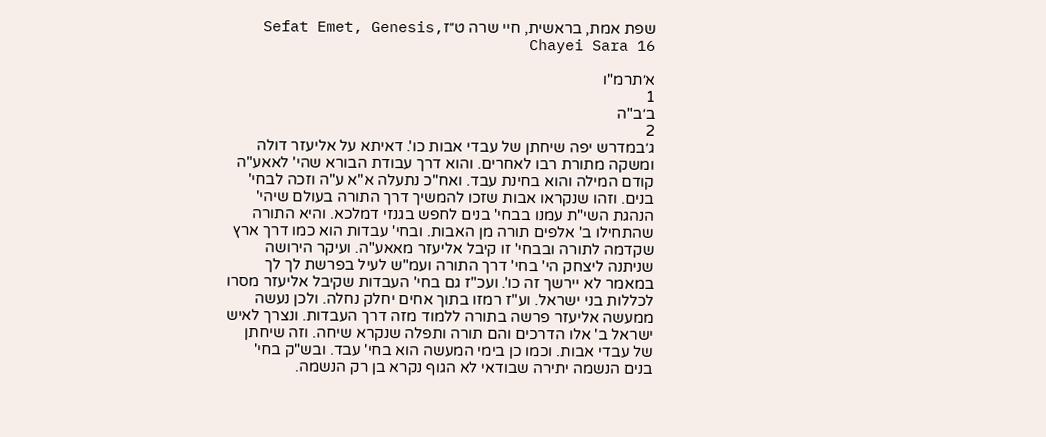שפת אמת, בראשית, חיי שרה ט״זSefat Emet, Genesis, Chayei Sara 16

א׳תרמ"ו
1
ב׳ב"ה
2
ג׳במדרש יפה שיחתן של עבדי אבות כו'. דאיתא על אליעזר דולה ומשקה מתורת רבו לאחרים. והוא דרך עבודת הבורא שהי' לאאע"ה קודם המילה והוא בחינת עבד. ואח"כ נתעלה א"א ע"ה וזכה לבחי' בנים. וזהו שנקראו אבות שזכו להמשיך דרך התורה בעולם שיהי' הנהגת השי"ת עמנו בבחי' בנים לחפש בגנזי דמלכא. והיא התורה שהתחילו ב' אלפים תורה מן האבות. ובחי' עבדות הוא כמו דרך ארץ שקדמה לתורה ובבחי' זו קיבל אליעזר מאאע"ה. ועיקר הירושה שניתנה ליצחק הי' בחי' דרך התורה ועמ"ש לעיל בפרשת לך לך במאמר לא יירשך זה כו'. ועכ"ז גם בחי' העבדות שקיבל אליעזר מסרו לכללות בני ישראל. וע"ז רמזו בתוך אחים יחלק נחלה. ולכן נעשה ממעשה אליעזר פרשה בתורה ללמוד מזה דרך העבדות. ונצרך לאיש ישראל ב' אלו הדרכים והם תורה ותפלה שנקרא שיחה. וזה שיחתן של עבדי אבות. וכמו כן בימי המעשה הוא בחי' עבד. ובש"ק בחי' בנים הנשמה יתירה שבודאי לא הגוף נקרא בן רק הנשמה.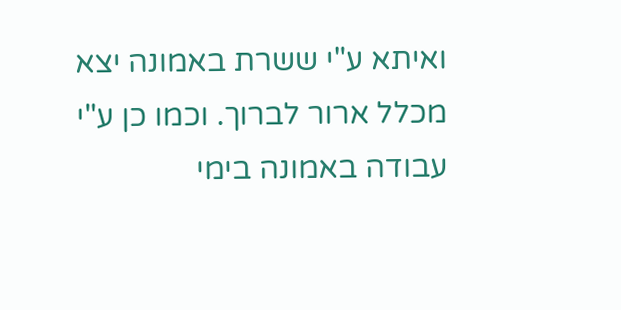ואיתא ע"י ששרת באמונה יצא מכלל ארור לברוך. וכמו כן ע"י עבודה באמונה בימי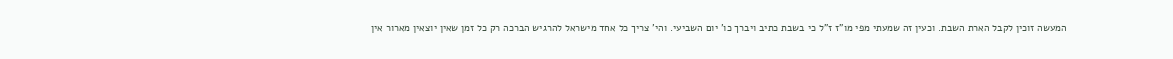המעשה זוכין לקבל הארת השבת. וכעין זה שמעתי מפי מו"ז ז"ל כי בשבת כתיב ויברך כו' יום השביעי. והי' צריך כל אחד מישראל להרגיש הברכה רק כל זמן שאין יוצאין מארור אין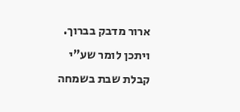ארור מדבק בברוך. ויתכן לומר שע"י קבלת שבת בשמחה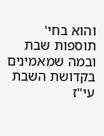והוא בחי' תוספות שבת ובמה שמאמינים בקדושת השבת עי"ז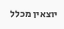יוצאין מכלל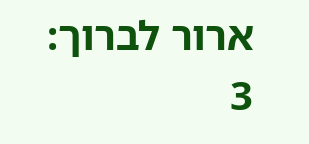ארור לברוך:
3